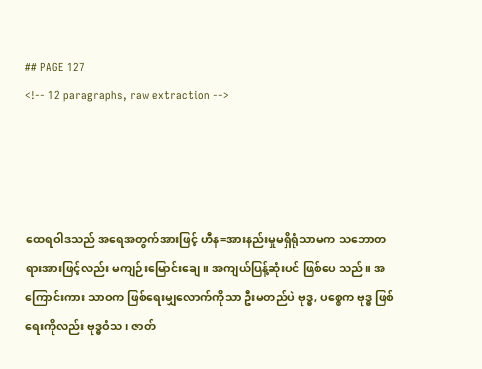## PAGE 127
<!-- 12 paragraphs, raw extraction -->




ထေရဝါဒသည် အရေအတွက်အားဖြင့် ဟီန=အားနည်းမှုမရှိရုံသာမက သဘောတရားအားဖြင့်လည်း မကျဉ်းမြောင်းချေ။ အကျယ်ပြန့်ဆုံးပင် ဖြစ်ပေ သည်။ အကြောင်းကား သာဝက ဖြစ်ရေးမျှလောက်ကိုသာ ဦးမတည်ပဲ ဗုဒ္ဓ, ပစ္စေက ဗုဒ္ဓ ဖြစ်ရေးကိုလည်း ဗုဒ္ဓဝံသ၊ ဇာတ်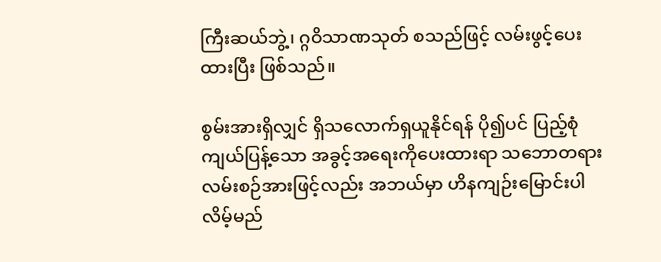ကြီးဆယ်ဘွဲ့၊ ဂ္ဂဝိသာဏသုတ် စသည်ဖြင့် လမ်းဖွင့်ပေးထားပြီး ဖြစ်သည်။

စွမ်းအားရှိလျှင် ရှိသလောက်ရှယူနိုင်ရန် ပို၍ပင် ပြည့်စုံ ကျယ်ပြန့်သော အခွင့်အရေးကိုပေးထားရာ သဘောတရား လမ်းစဉ်အားဖြင့်လည်း အဘယ်မှာ ဟိနကျဉ်းမြောင်းပါလိမ့်မည်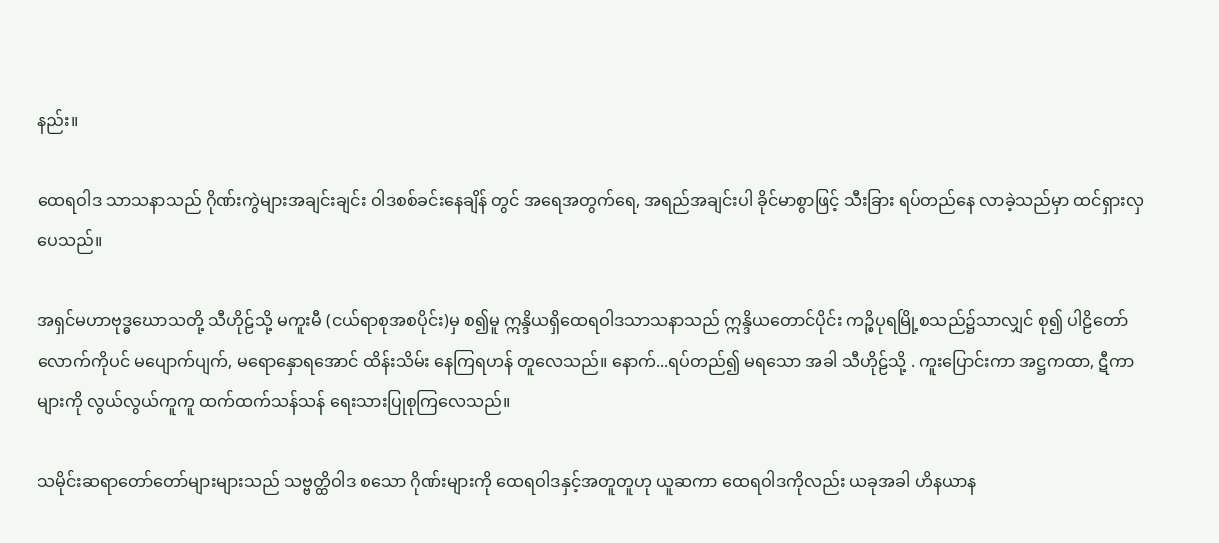နည်း။

ထေရဝါဒ သာသနာသည် ဂိုဏ်းကွဲများအချင်းချင်း ဝါဒစစ်ခင်းနေချိန် တွင် အရေအတွက်ရေ, အရည်အချင်းပါ ခိုင်မာစွာဖြင့် သီးခြား ရပ်တည်နေ လာခဲ့သည်မှာ ထင်ရှားလှပေသည်။

အရှင်မဟာဗုဒ္ဓဃောသတို့ သီဟိုဠ်သို့ မကူးမီ (ငယ်ရာစုအစပိုင်း)မှ စ၍မူ ဣန္ဒိယရှိထေရဝါဒသာသနာသည် ဣန္ဒိယတောင်ပိုင်း ကဉ္စိပုရမြို့စသည်၌သာလျှင် စု၍ ပါဠိတော်လောက်ကိုပင် မပျောက်ပျက်, မရောနှောရအောင် ထိန်းသိမ်း နေကြရဟန် တူလေသည်။ နောက်...ရပ်တည်၍ မရသော အခါ သီဟိုဠ်သို့ . ကူးပြောင်းကာ အဋ္ဌကထာ, ဋီကာများကို လွယ်လွယ်ကူကူ ထက်ထက်သန်သန် ရေးသားပြုစုကြလေသည်။

သမိုင်းဆရာတော်တော်များများသည် သဗ္ဗတ္ထိဝါဒ စသော ဂိုဏ်းများကို ထေရဝါဒနှင့်အတူတူဟု ယူဆကာ ထေရဝါဒကိုလည်း ယခုအခါ ဟိနယာန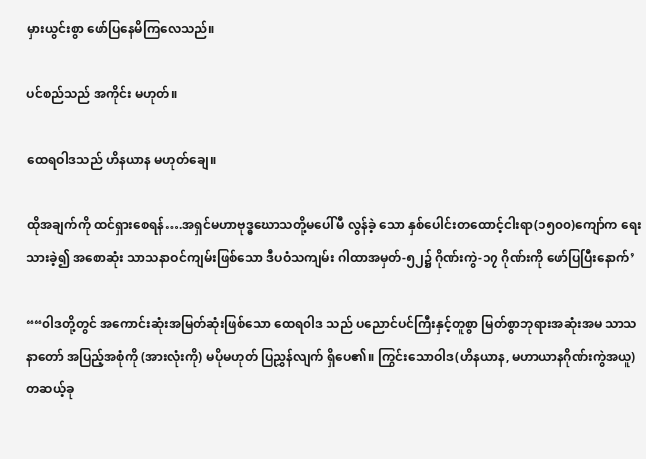မှားယွင်းစွာ ဖော်ပြနေမိကြလေသည်။

ပင်စည်သည် အကိုင်း မဟုတ်။

ထေရဝါဒသည် ဟိနယာန မဟုတ်ချေ။

ထိုအချက်ကို ထင်ရှားစေရန်….အရှင်မဟာဗုဒ္ဓဃောသတို့မပေါ်မီ လွန်ခဲ့ သော နှစ်ပေါင်းတထောင့်ငါးရာ(၁၅၀၀)ကျော်က ရေးသားခဲ့၍ အစောဆုံး သာသနာဝင်ကျမ်းဖြစ်သော ဒီပဝံသကျမ်း ဂါထာအမှတ်-၅၂၌ ဂိုဏ်းကွဲ-၁၇ ဂိုဏ်းကို ဖော်ပြပြီးနောက်’

““၀ါဒတို့တွင် အကောင်းဆုံးအမြတ်ဆုံးဖြစ်သော ထေရ၀ါဒ သည် ပညောင်ပင်ကြီးနှင့်တူစွာ မြတ်စွာဘုရားအဆုံးအမ သာသ နာတော် အပြည့်အစုံကို (အားလုံးကို) မပိုမဟုတ် ပြညွှန်လျက် ရှိပေ၏။ ကြွင်းသောဝါဒ(ဟိနယာန, မဟာယာနဂိုဏ်းကွဲအယူ) တဆယ့်ခု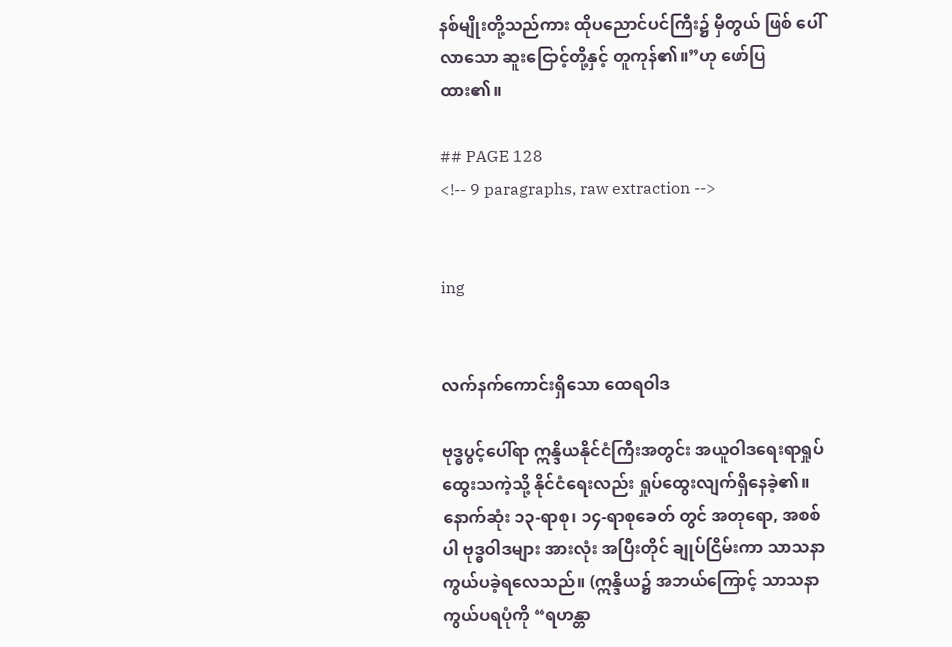နစ်မျိုးတို့သည်ကား ထိုပညောင်ပင်ကြီး၌ မှီတွယ် ဖြစ် ပေါ်လာသော ဆူးငြောင့်တို့နှင့် တူကုန်၏။”ဟု ဖော်ပြထား၏။

## PAGE 128
<!-- 9 paragraphs, raw extraction -->


ing


လက်နက်ကောင်းရှိသော ထေရဝါဒ

ဗုဒ္ဓပွင့်ပေါ်ရာ ဣန္ဒိယနိုင်ငံကြီးအတွင်း အယူဝါဒရေးရာရှုပ်ထွေးသကဲ့သို့ နိုင်ငံရေးလည်း ရှုပ်ထွေးလျက်ရှိနေခဲ့၏။ နောက်ဆုံး ၁၃-ရာစု၊ ၁၄-ရာစုခေတ် တွင် အတုရော, အစစ်ပါ ဗုဒ္ဓဝါဒများ အားလုံး အပြီးတိုင် ချုပ်ငြိမ်းကာ သာသနာကွယ်ပခဲ့ရလေသည်။ (ဣန္ဒိယ၌ အဘယ်ကြောင့် သာသနာကွယ်ပရပုံကို “ရဟန္တာ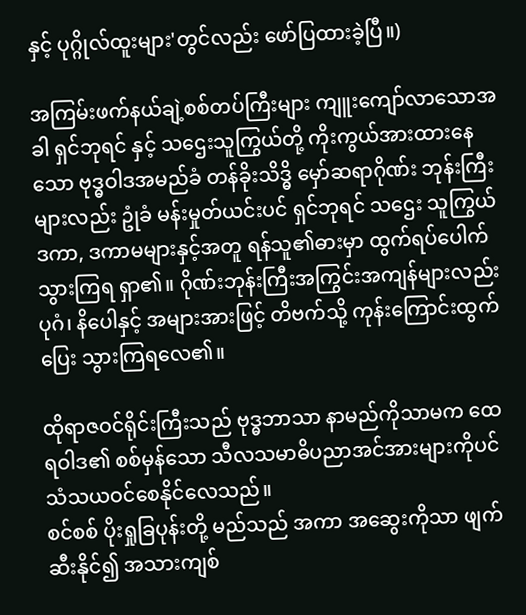နှင့် ပုဂ္ဂိုလ်ထူးများ'တွင်လည်း ဖော်ပြထားခဲ့ပြီ။)

အကြမ်းဖက်နယ်ချဲ့စစ်တပ်ကြီးများ ကျူးကျော်လာသောအခါ ရှင်ဘုရင် နှင့် သဌေးသူကြွယ်တို့ ကိုးကွယ်အားထားနေသော ဗုဒ္ဓဝါဒအမည်ခံ တန်ခိုးသိဒ္ဓိ မှော်ဆရာဂိုဏ်း ဘုန်းကြီးများလည်း ဥုံခံ မန်းမှုတ်ယင်းပင် ရှင်ဘုရင် သဌေး သူကြွယ် ဒကာ, ဒကာမများနှင့်အတူ ရန်သူ၏ဓားမှာ ထွက်ရပ်ပေါက်သွားကြရ ရှာ၏။ ဂိုဏ်းဘုန်းကြီးအကြွင်းအကျန်များလည်း ပုဂံ၊ နိပေါနှင့် အများအားဖြင့် တိဗက်သို့ ကုန်းကြောင်းထွက်ပြေး သွားကြရလေ၏။

ထိုရာဇဝင်ရိုင်းကြီးသည် ဗုဒ္ဓဘာသာ နာမည်ကိုသာမက ထေရဝါဒ၏ စစ်မှန်သော သီလသမာဓိပညာအင်အားများကိုပင် သံသယဝင်စေနိုင်လေသည်။
စင်စစ် ပိုးရှုခြပုန်းတို့ မည်သည် အကာ အဆွေးကိုသာ ဖျက်ဆီးနိုင်၍ အသားကျစ်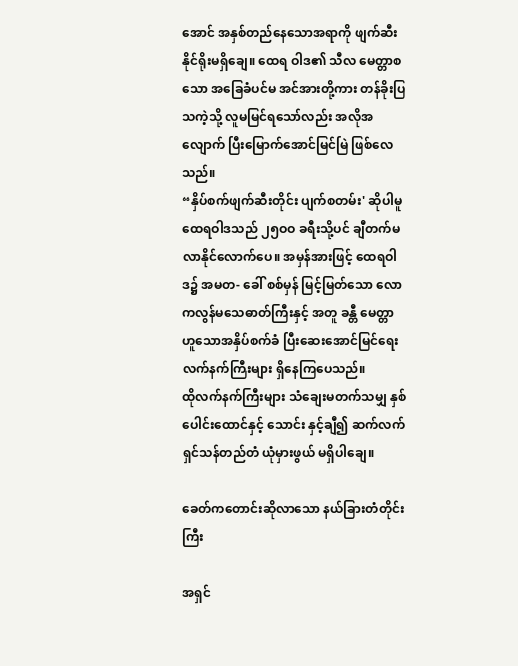အောင် အနှစ်တည်နေသောအရာကို ဖျက်ဆီးနိုင်ရိုးမရှိချေ။ ထေရ ဝါဒ၏ သီလ မေတ္တာစသော အခြေခံပင်မ အင်အားတို့ကား တန်ခိုးပြသကဲ့သို့ လူမမြင်ရသော်လည်း အလိုအလျောက် ပြီးမြောက်အောင်မြင်မြဲ ဖြစ်လေသည်။
“နှိပ်စက်ဖျက်ဆီးတိုင်း ပျက်စတမ်း' ဆိုပါမူ ထေရဝါဒသည် ၂၅ဝဝ ခရီးသို့ပင် ချီတက်မလာနိုင်လောက်ပေ။ အမှန်အားဖြင့် ထေရဝါဒ၌ အမတ- ခေါ် စစ်မှန် မြင့်မြတ်သော လောကလွန်မသေဓာတ်ကြီးနှင့် အတူ ခန္တီ မေတ္တာ ဟူသောအနှိပ်စက်ခံ ပြီးဆေးအောင်မြင်ရေးလက်နက်ကြီးများ ရှိနေကြပေသည်။
ထိုလက်နက်ကြီးများ သံချေးမတက်သမျှ နှစ်ပေါင်းထောင်နှင့် သောင်း နှင့်ချီ၍ ဆက်လက်ရှင်သန်တည်တံ ယုံမှားဖွယ် မရှိပါချေ။

ခေတ်ကတောင်းဆိုလာသော နယ်ခြားတံတိုင်းကြီး

အရှင်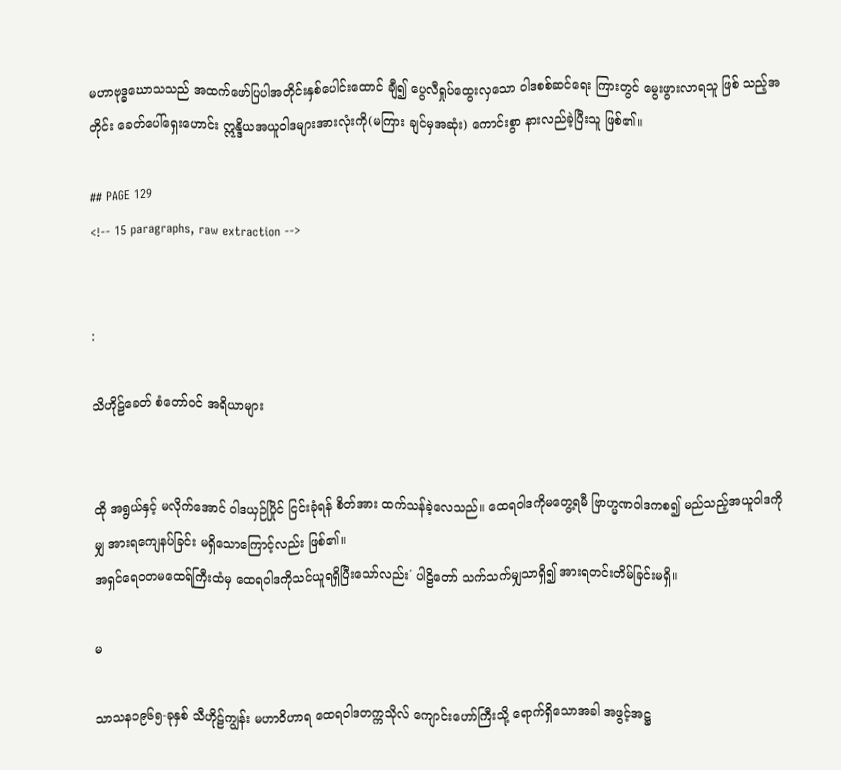မဟာဗုဒ္ဓဃောသသည် အထက်ဖော်ပြပါအတိုင်းနှစ်ပေါင်းထောင် ချီ၍ ပွေလီရှုပ်ထွေးလှသော ဝါဒစစ်ဆင်ရေး ကြားတွင် မွေးဖွားလာရသူ ဖြစ် သည့်အတိုင်း ခေတ်ပေါ်ရှေးဟောင်း ဣန္ဒိယအယူဝါဒများအားလုံးကို(မကြား ချင်မှအဆုံး) ကောင်းစွာ နားလည်ခဲ့ပြီးသူ ဖြစ်၏။

## PAGE 129
<!-- 15 paragraphs, raw extraction -->


:

သိဟိုဠ်ခေတ် စံတော်ဝင် အရိယာများ


ထို အရွယ်နှင့် မလိုက်အောင် ဝါဒယှဉ်ပြိုင် ငြင်းခုံရန် စိတ်အား ထက်သန်ခဲ့လေသည်။ ထေရဝါဒကိုမတွေ့ရမီ ဗြာဟ္မဏဝါဒကစ၍ မည်သည့်အယူဝါဒကိုမျှ အားရကျေနပ်ခြင်း မရှိသောကြောင့်လည်း ဖြစ်၏။
အရှင်ရေဝတမထေရ်ကြီးထံမှ ထေရဝါဒကိုသင်ယူရရှိပြီးသော်လည်း´ ပါဠိတော် သက်သက်မျှသာရှိ၍ အားရတင်းတိမ်ခြင်းမရှိ။

မ

သာသန၁၉၆၅-ခုနှစ် သီဟိုဠ်ကျွန်း မဟာဝိဟာရ ထေရဝါဒတက္ကသိုလ် ကျောင်းဟော်ကြီးသို့ ရောက်ရှိသောအခါ အဖွင့်အဋ္ဌ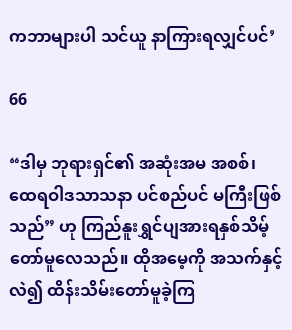ကဘာများပါ သင်ယူ နာကြားရလျှင်ပင်’

66

“ဒါမှ ဘုရားရှင်၏ အဆုံးအမ အစစ်၊ ထေရဝါဒသာသနာ ပင်စည်ပင် မကြီးဖြစ်သည်” ဟု ကြည်နူးရွှင်ပျအားရနှစ်သိမ့်တော်မူလေသည်။ ထိုအမေ့ကို အသက်နှင့်လဲ၍ ထိန်းသိမ်းတော်မူခဲ့ကြ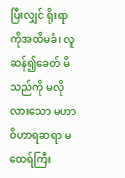ပြီးလျှင် ရိုးရာကိုအထိမခံ၊ လူဆန်၍ခေတ် မိသည်ကို မလိုလားသော မဟာဝိဟာရဆရာ မထေရ်ကြီး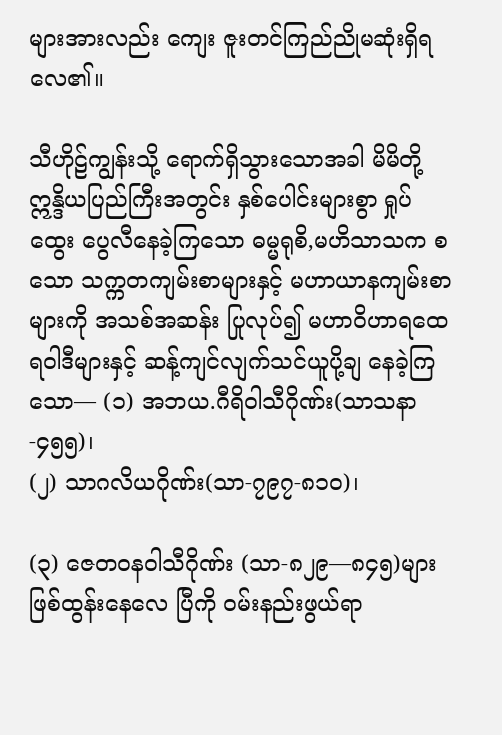များအားလည်း ကျေး ဇူးတင်ကြည်ညိုမဆုံးရှိရလေ၏။

သီဟိုဠ်ကျွန်းသို့ ရောက်ရှိသွားသောအခါ မိမိတို့ဣန္ဒိယပြည်ကြီးအတွင်း နှစ်ပေါင်းများစွာ ရှုပ်ထွေး ပွေလီနေခဲ့ကြသော ဓမ္မရုစိ,မဟိသာသက စသော သက္ကတကျမ်းစာများနှင့် မဟာယာနကျမ်းစာများကို အသစ်အဆန်း ပြုလုပ်၍ မဟာဝိဟာရထေရဝါဒီများနှင့် ဆန့်ကျင်လျက်သင်ယူပို့ချ နေခဲ့ကြသော— (၁) အဘယ.ဂီရိဝါသီဂိုဏ်း(သာသနာ-၄၅၅)၊
(၂) သာဂလိယဂိုဏ်း(သာ-၇၉၇-၈၁၀)၊

(၃) ဇေတဝနဝါသီဂိုဏ်း (သာ-၈၂၉—၈၄၅)များ ဖြစ်ထွန်းနေလေ ပြီကို ဝမ်းနည်းဖွယ်ရာ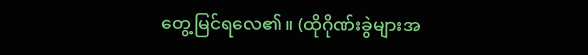တွေ့မြင်ရလေ၏။ (ထိုဂိုဏ်းခွဲများအ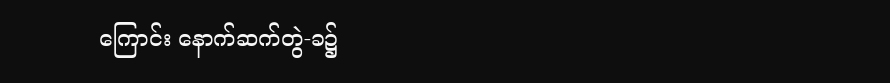ကြောင်း နောက်ဆက်တွဲ-ခ၌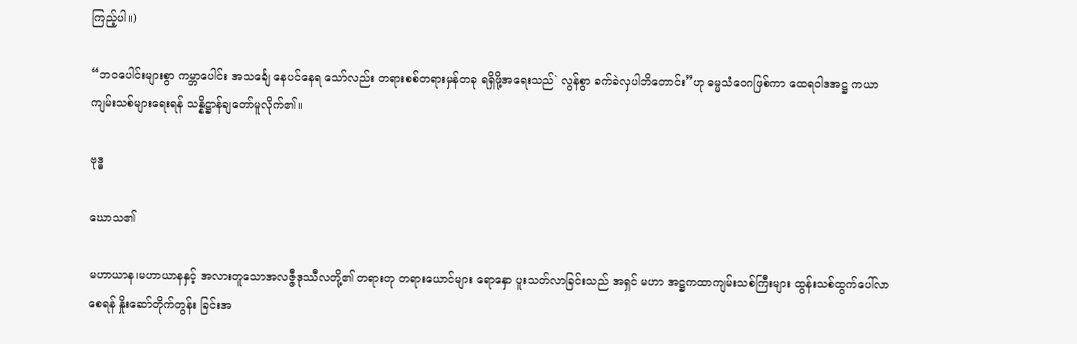ကြည့်ပါ။)

“ဘဝပေါင်းများစွာ ကမ္ဘာပေါင်း အသင်္ချေ နေပင်နေရ သော်လည်း တရားစစ်တရားမှန်တခု ရရှိဖို့အရေးသည်` လွန်စွာ ခက်ခဲလှပါဘိတောင်း”ဟု ဓမ္မသံဝေဂဖြစ်ကာ ထေရဝါဒအဋ္ဌ ကယာကျမ်းသစ်များရေးရန် သန္နိဋ္ဌာန်ချတော်မူလိုက်၏။

ဗုဒ္ဓ

ဃောသ၏

မဟာယာန၊မဟာယာနနှင့် အလားတူသောအလဇ္ဇီဒုဿီလတို့၏ တရားတု တရားယောင်များ ရောနှော ပူးသတ်လာခြင်းသည် အရှင် မဟာ အဋ္ဌကထာကျမ်းသစ်ကြီးများ ထွန်းသစ်ထွက်ပေါ်လာစေရန် နှိုးဆော်တိုက်တွန်း ခြင်းအ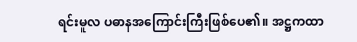ရင်းမူလ ပဓာနအကြောင်းကြီးဖြစ်ပေ၏။ အဋ္ဌကထာ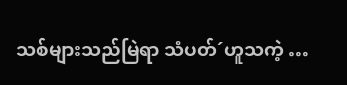သစ်များသည်မြဲရာ သံပတ်´ဟူသကဲ့ …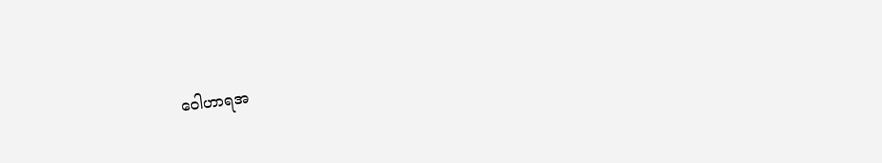ဝေါဟာရအ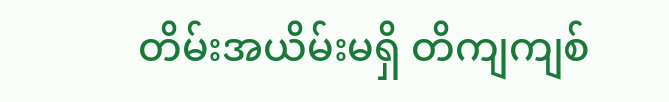တိမ်းအယိမ်းမရှိ တိကျကျစ်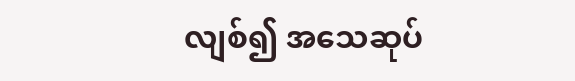လျစ်၍ အသေဆုပ်